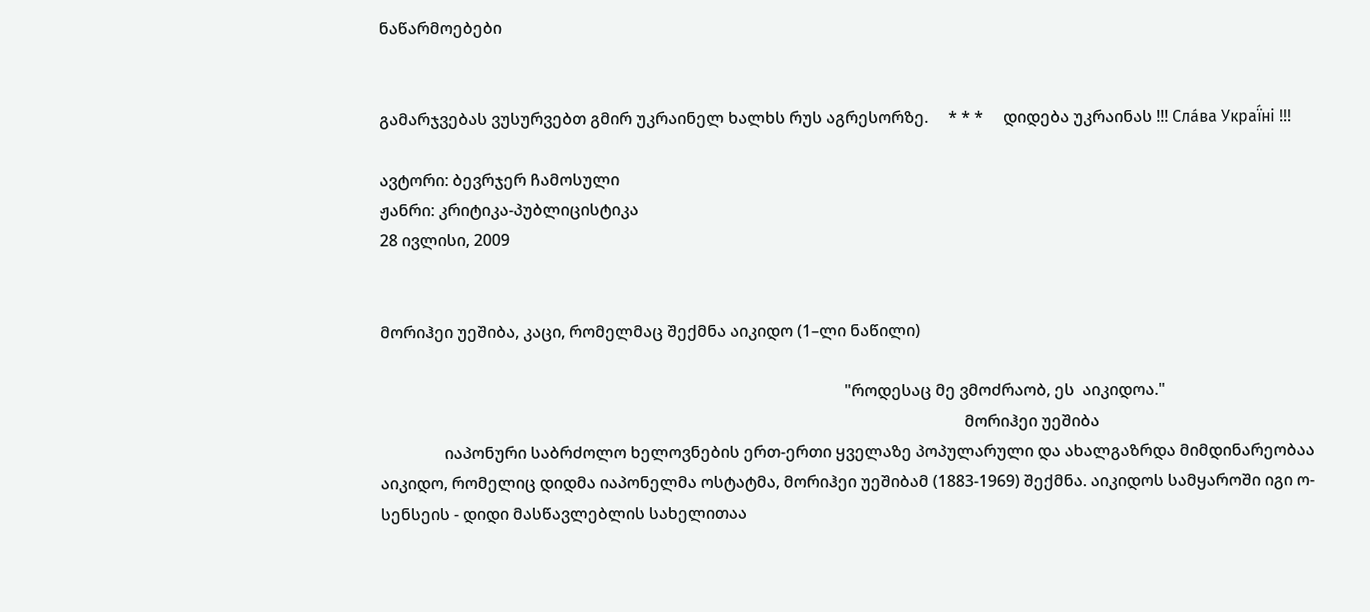ნაწარმოებები


გამარჯვებას ვუსურვებთ გმირ უკრაინელ ხალხს რუს აგრესორზე.     * * *     დიდება უკრაინას !!! Сла́ва Украї́ні !!!

ავტორი: ბევრჯერ ჩამოსული
ჟანრი: კრიტიკა-პუბლიცისტიკა
28 ივლისი, 2009


მორიჰეი უეშიბა, კაცი, რომელმაც შექმნა აიკიდო (1–ლი ნაწილი)

                                                                                                                    "როდესაც მე ვმოძრაობ, ეს  აიკიდოა."
                                                                                                                                                  მორიჰეი უეშიბა
                იაპონური საბრძოლო ხელოვნების ერთ-ერთი ყველაზე პოპულარული და ახალგაზრდა მიმდინარეობაა აიკიდო, რომელიც დიდმა იაპონელმა ოსტატმა, მორიჰეი უეშიბამ (1883-1969) შექმნა. აიკიდოს სამყაროში იგი ო-სენსეის - დიდი მასწავლებლის სახელითაა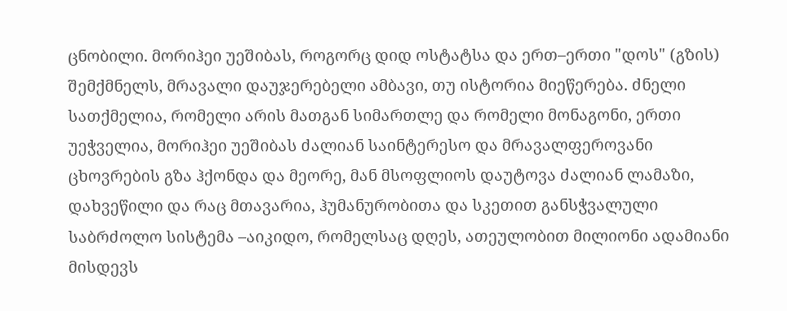ცნობილი. მორიჰეი უეშიბას, როგორც დიდ ოსტატსა და ერთ–ერთი "დოს" (გზის) შემქმნელს, მრავალი დაუჯერებელი ამბავი, თუ ისტორია მიეწერება. ძნელი სათქმელია, რომელი არის მათგან სიმართლე და რომელი მონაგონი, ერთი უეჭველია, მორიჰეი უეშიბას ძალიან საინტერესო და მრავალფეროვანი ცხოვრების გზა ჰქონდა და მეორე, მან მსოფლიოს დაუტოვა ძალიან ლამაზი, დახვეწილი და რაც მთავარია, ჰუმანურობითა და სკეთით განსჭვალული საბრძოლო სისტემა –აიკიდო, რომელსაც დღეს, ათეულობით მილიონი ადამიანი მისდევს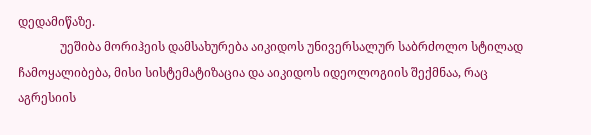დედამიწაზე.
              უეშიბა მორიჰეის დამსახურება აიკიდოს უნივერსალურ საბრძოლო სტილად ჩამოყალიბება, მისი სისტემატიზაცია და აიკიდოს იდეოლოგიის შექმნაა, რაც აგრესიის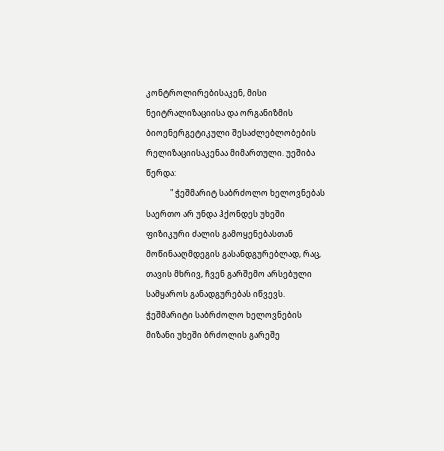კონტროლირებისაკენ, მისი ნეიტრალიზაციისა და ორგანიზმის ბიოენერგეტიკული შესაძლებლობების რელიზაციისაკენაა მიმართული. უეშიბა წერდა:
            " ჭეშმარიტ საბრძოლო ხელოვნებას საერთო არ უნდა ჰქონდეს უხეში ფიზიკური ძალის გამოყენებასთან მოწინააღმდეგის გასანდგურებლად, რაც, თავის მხრივ, ჩვენ გარშემო არსებული სამყაროს განადგურებას იწვევს. ჭეშმარიტი საბრძოლო ხელოვნების მიზანი უხეში ბრძოლის გარეშე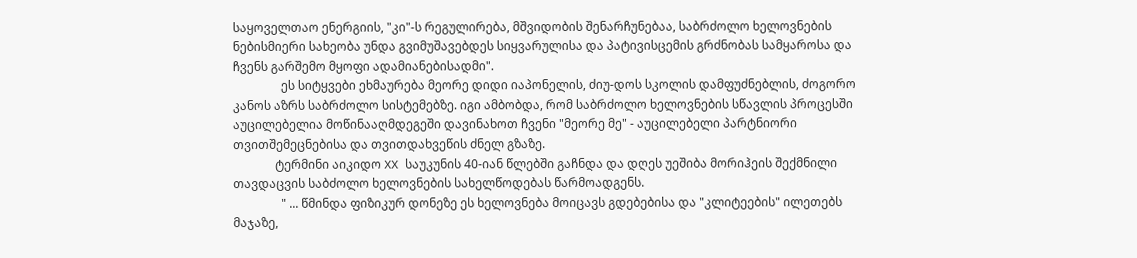საყოველთაო ენერგიის, "კი"-ს რეგულირება, მშვიდობის შენარჩუნებაა, საბრძოლო ხელოვნების ნებისმიერი სახეობა უნდა გვიმუშავებდეს სიყვარულისა და პატივისცემის გრძნობას სამყაროსა და ჩვენს გარშემო მყოფი ადამიანებისადმი".
                ეს სიტყვები ეხმაურება მეორე დიდი იაპონელის, ძიუ-დოს სკოლის დამფუძნებლის, ძოგორო კანოს აზრს საბრძოლო სისტემებზე. იგი ამბობდა, რომ საბრძოლო ხელოვნების სწავლის პროცესში აუცილებელია მოწინააღმდეგეში დავინახოთ ჩვენი "მეორე მე" - აუცილებელი პარტნიორი თვითშემეცნებისა და თვითდახვეწის ძნელ გზაზე.
              ტერმინი აიკიდო XX საუკუნის 40-იან წლებში გაჩნდა და დღეს უეშიბა მორიჰეის შექმნილი თავდაცვის საბძოლო ხელოვნების სახელწოდებას წარმოადგენს.
                " ... წმინდა ფიზიკურ დონეზე ეს ხელოვნება მოიცავს გდებებისა და "კლიტეების" ილეთებს მაჯაზე,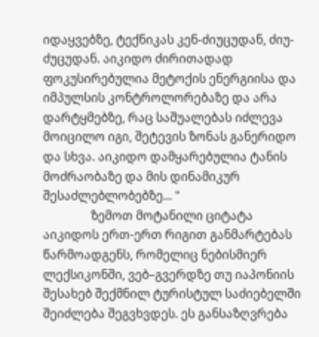იდაყვებზე, ტექნიკას კენ-ძიუცუდან, ძიუ-ძუცუდან. აიკიდო ძირითადად ფოკუსირებულია მეტოქის ენერგიისა და იმპულსის კონტროლორებაზე და არა დარტყმებზე, რაც საშუალებას იძლევა მოიცილო იგი, შეტევის ზონას განერიდო და სხვა. აიკიდო დამყარებულია ტანის მოძრაობაზე და მის დინამიკურ შესაძლებლობებზე... "
                ზემოთ მოტანილი ციტატა აიკიდოს ერთ-ერთ რიგით განმარტებას წარმოადგენს, რომელიც ნებისმიერ ლექსიკონში, ვებ–გვერდზე თუ იაპონიის შესახებ შექმნილ ტურისტულ საძიებელში შეიძლება შეგვხვდეს. ეს განსაზღვრება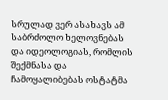სრულად ვერ ასახავს ამ საბრძოლო ხელოვნებას და იდეოლოგიას, რომლის შექმნასა და ჩამოყალიბებას ოსტატმა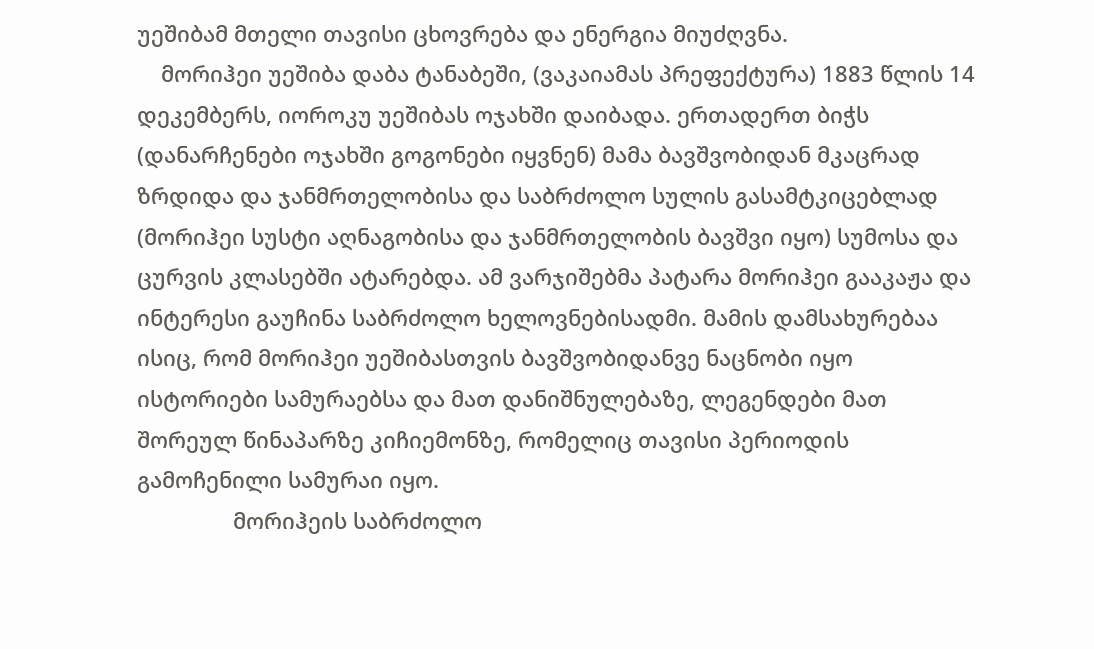უეშიბამ მთელი თავისი ცხოვრება და ენერგია მიუძღვნა.
    მორიჰეი უეშიბა დაბა ტანაბეში, (ვაკაიამას პრეფექტურა) 1883 წლის 14 დეკემბერს, იოროკუ უეშიბას ოჯახში დაიბადა. ერთადერთ ბიჭს (დანარჩენები ოჯახში გოგონები იყვნენ) მამა ბავშვობიდან მკაცრად ზრდიდა და ჯანმრთელობისა და საბრძოლო სულის გასამტკიცებლად (მორიჰეი სუსტი აღნაგობისა და ჯანმრთელობის ბავშვი იყო) სუმოსა და ცურვის კლასებში ატარებდა. ამ ვარჯიშებმა პატარა მორიჰეი გააკაჟა და ინტერესი გაუჩინა საბრძოლო ხელოვნებისადმი. მამის დამსახურებაა ისიც, რომ მორიჰეი უეშიბასთვის ბავშვობიდანვე ნაცნობი იყო ისტორიები სამურაებსა და მათ დანიშნულებაზე, ლეგენდები მათ შორეულ წინაპარზე კიჩიემონზე, რომელიც თავისი პერიოდის გამოჩენილი სამურაი იყო.
                მორიჰეის საბრძოლო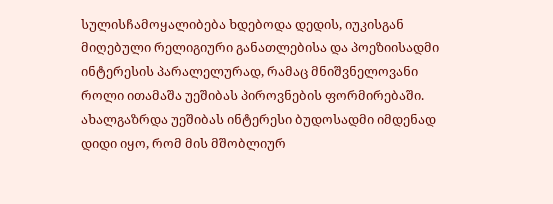სულისჩამოყალიბება ხდებოდა დედის, იუკისგან მიღებული რელიგიური განათლებისა და პოეზიისადმი ინტერესის პარალელურად, რამაც მნიშვნელოვანი როლი ითამაშა უეშიბას პიროვნების ფორმირებაში. ახალგაზრდა უეშიბას ინტერესი ბუდოსადმი იმდენად დიდი იყო, რომ მის მშობლიურ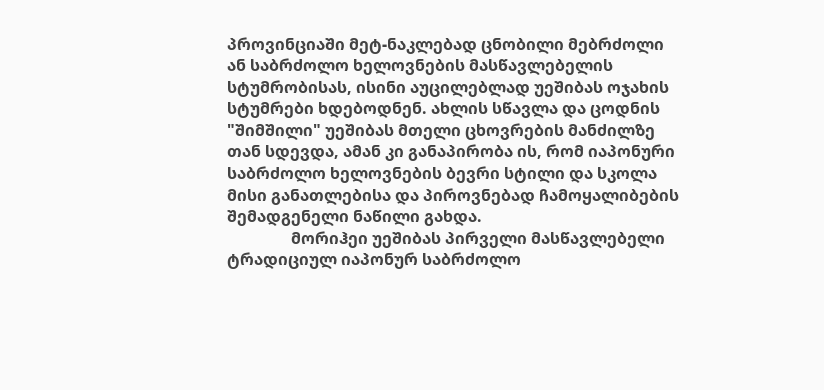პროვინციაში მეტ-ნაკლებად ცნობილი მებრძოლი ან საბრძოლო ხელოვნების მასწავლებელის სტუმრობისას, ისინი აუცილებლად უეშიბას ოჯახის სტუმრები ხდებოდნენ. ახლის სწავლა და ცოდნის "შიმშილი" უეშიბას მთელი ცხოვრების მანძილზე თან სდევდა, ამან კი განაპირობა ის, რომ იაპონური საბრძოლო ხელოვნების ბევრი სტილი და სკოლა მისი განათლებისა და პიროვნებად ჩამოყალიბების შემადგენელი ნაწილი გახდა.
                მორიჰეი უეშიბას პირველი მასწავლებელი ტრადიციულ იაპონურ საბრძოლო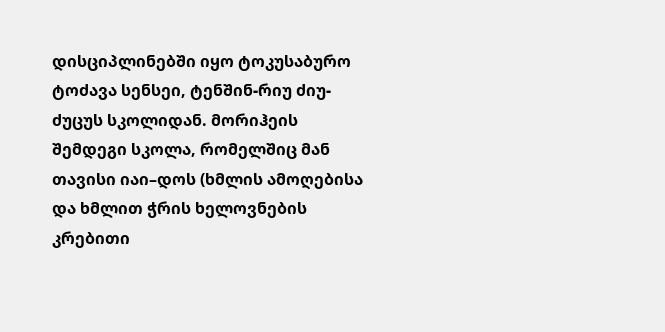დისციპლინებში იყო ტოკუსაბურო ტოძავა სენსეი, ტენშინ-რიუ ძიუ-ძუცუს სკოლიდან. მორიჰეის შემდეგი სკოლა, რომელშიც მან თავისი იაი–დოს (ხმლის ამოღებისა და ხმლით ჭრის ხელოვნების კრებითი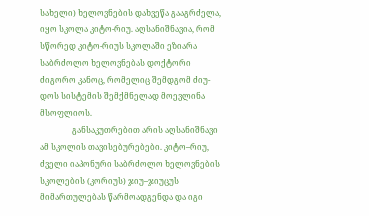სახელი) ხელოვნების დახვეწა გააგრძელა, იყო სკოლა კიტო-რიუ. აღსანიშნავია, რომ სწორედ კიტო-რიუს სკოლაში ეზიარა საბრძოლო ხელოვნებას დოქტორი ძიგორო კანოც, რომელიც შემდგომ ძიუ-დოს სისტემის შემქმნელად მოევლინა მსოფლიოს.
                განსაკუთრებით არის აღსანიშნავი ამ სკოლის თავისებურებები. კიტო–რიუ, ძველი იაპონური საბრძოლო ხელოვნების სკოლების (კორიუს) ჯიუ–ჯიუცუს მიმართულებას წარმოადგენდა და იგი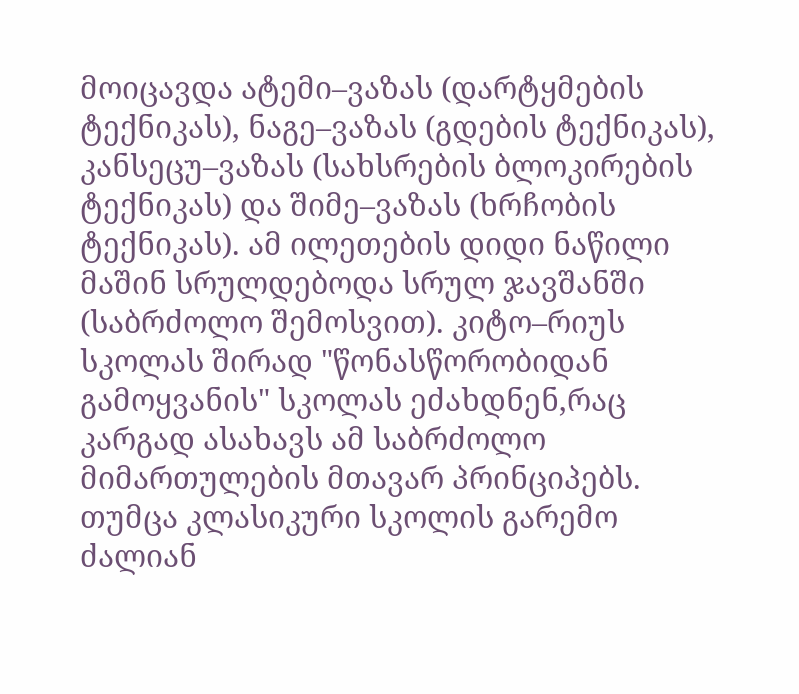მოიცავდა ატემი–ვაზას (დარტყმების ტექნიკას), ნაგე–ვაზას (გდების ტექნიკას), კანსეცუ–ვაზას (სახსრების ბლოკირების ტექნიკას) და შიმე–ვაზას (ხრჩობის ტექნიკას). ამ ილეთების დიდი ნაწილი მაშინ სრულდებოდა სრულ ჯავშანში (საბრძოლო შემოსვით). კიტო–რიუს სკოლას შირად "წონასწორობიდან გამოყვანის" სკოლას ეძახდნენ,რაც კარგად ასახავს ამ საბრძოლო მიმართულების მთავარ პრინციპებს. თუმცა კლასიკური სკოლის გარემო ძალიან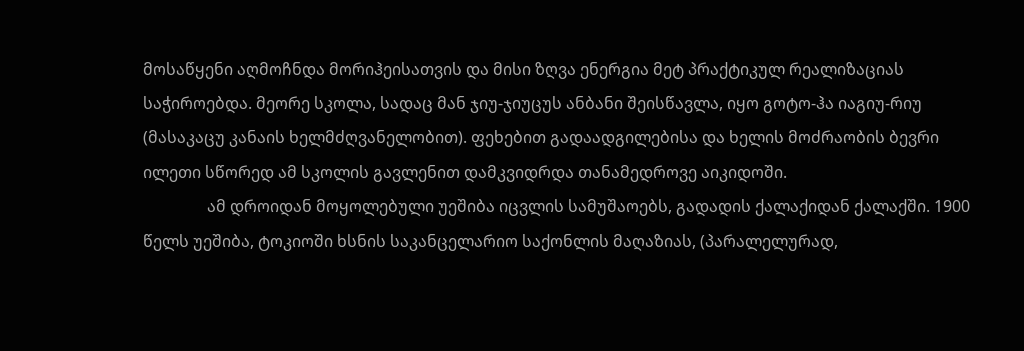მოსაწყენი აღმოჩნდა მორიჰეისათვის და მისი ზღვა ენერგია მეტ პრაქტიკულ რეალიზაციას საჭიროებდა. მეორე სკოლა, სადაც მან ჯიუ-ჯიუცუს ანბანი შეისწავლა, იყო გოტო-ჰა იაგიუ-რიუ (მასაკაცუ კანაის ხელმძღვანელობით). ფეხებით გადაადგილებისა და ხელის მოძრაობის ბევრი ილეთი სწორედ ამ სკოლის გავლენით დამკვიდრდა თანამედროვე აიკიდოში.
                ამ დროიდან მოყოლებული უეშიბა იცვლის სამუშაოებს, გადადის ქალაქიდან ქალაქში. 1900 წელს უეშიბა, ტოკიოში ხსნის საკანცელარიო საქონლის მაღაზიას, (პარალელურად,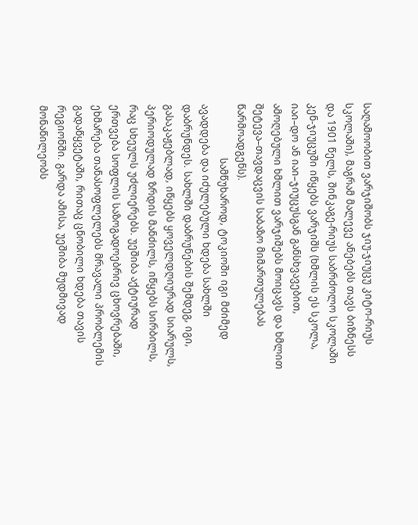საღამოობით ვარჯიშობს ჯიუ-ჯიუცუ კიტო-რიუს სკოლაში), მაგრამ მალევე ანებებს თავს ბიზნესს და 1901 წელს, შინკაგე-რიუს საბრძოლო სკოლაში კენ-ჯიუცუში იწყებს ვარჯიშს (ხმლის ეს სკოლა, იაი–დო ან იაი–ჯიუცუსგან განსხვავებით, ამოღებული ხმლით ვარჯიშებს მოიცავს და ხმლით შეტევა–თავდაცვის საბაზო მიმართულებას წარმოადგენს).
                  სამწუხაროდ, ტოკიოში იგი მძიმედ ავადდება და იძულებული ხდება სახლში დაბრუნდეს. სახლში დაბრუნების შემდეგ, იგი, გასაკაჟებლად, იწყებს ყოველდღიურად სიარულს, პერიოდულად ზრდის მანძილს, იწყებს სირბილს, რაც სხეულს უძლიერებს. უეშიბა აქტიურად ერთვება სოფლის საზოგადოებრივ ცხოვრებაში, ეხმარება თანასოფლელებს მრავალი პრობლემის გადაწყვეტაში, რითაც ცნობილი ხდება თავის რეგიონში. გარდა ამისა, უეშიბა მუდმივად მონაწილეობს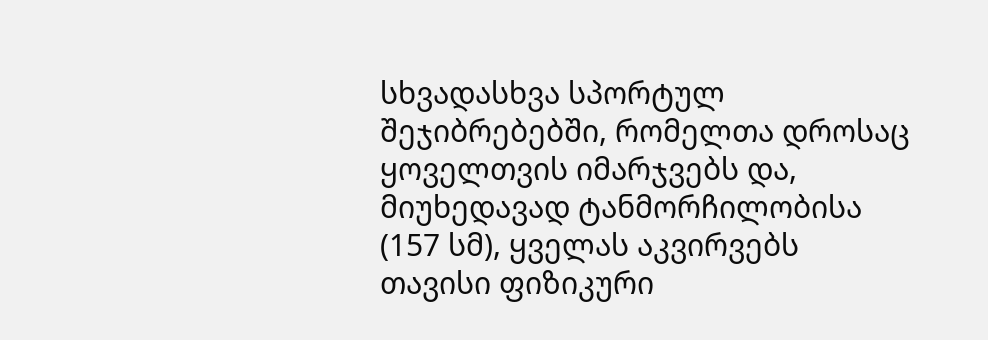სხვადასხვა სპორტულ შეჯიბრებებში, რომელთა დროსაც ყოველთვის იმარჯვებს და, მიუხედავად ტანმორჩილობისა (157 სმ), ყველას აკვირვებს თავისი ფიზიკური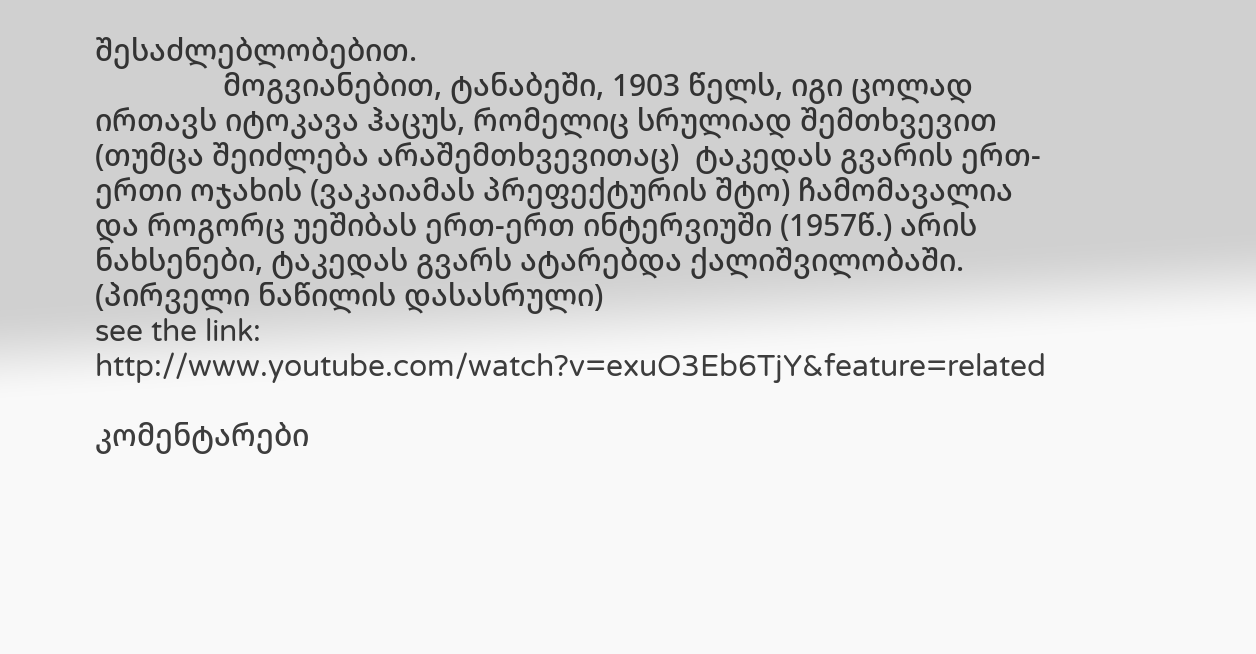შესაძლებლობებით.
                მოგვიანებით, ტანაბეში, 1903 წელს, იგი ცოლად ირთავს იტოკავა ჰაცუს, რომელიც სრულიად შემთხვევით (თუმცა შეიძლება არაშემთხვევითაც)  ტაკედას გვარის ერთ-ერთი ოჯახის (ვაკაიამას პრეფექტურის შტო) ჩამომავალია და როგორც უეშიბას ერთ-ერთ ინტერვიუში (1957წ.) არის ნახსენები, ტაკედას გვარს ატარებდა ქალიშვილობაში.
(პირველი ნაწილის დასასრული)
see the link: http://www.youtube.com/watch?v=exuO3Eb6TjY&feature=related

კომენტარები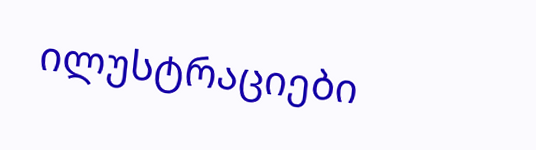ილუსტრაციები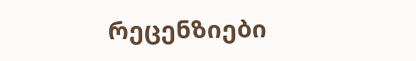რეცენზიები